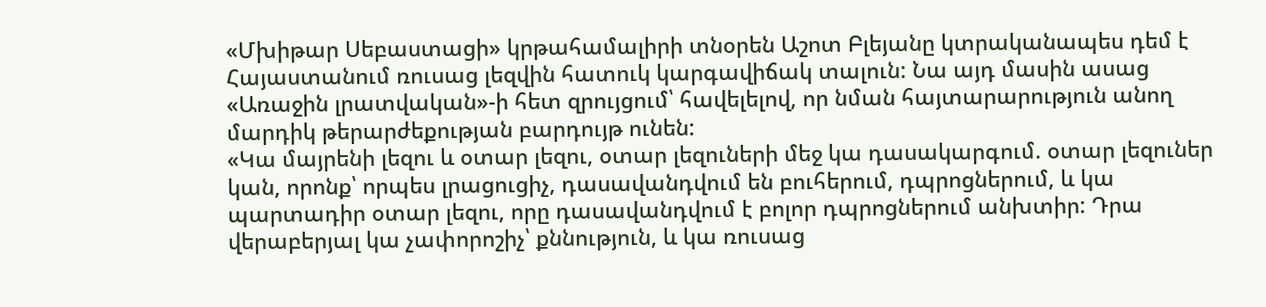«Մխիթար Սեբաստացի» կրթահամալիրի տնօրեն Աշոտ Բլեյանը կտրականապես դեմ է Հայաստանում ռուսաց լեզվին հատուկ կարգավիճակ տալուն: Նա այդ մասին ասաց «Առաջին լրատվական»-ի հետ զրույցում՝ հավելելով, որ նման հայտարարություն անող մարդիկ թերարժեքության բարդույթ ունեն:
«Կա մայրենի լեզու և օտար լեզու, օտար լեզուների մեջ կա դասակարգում. օտար լեզուներ կան, որոնք՝ որպես լրացուցիչ, դասավանդվում են բուհերում, դպրոցներում, և կա պարտադիր օտար լեզու, որը դասավանդվում է բոլոր դպրոցներում անխտիր: Դրա վերաբերյալ կա չափորոշիչ՝ քննություն, և կա ռուսաց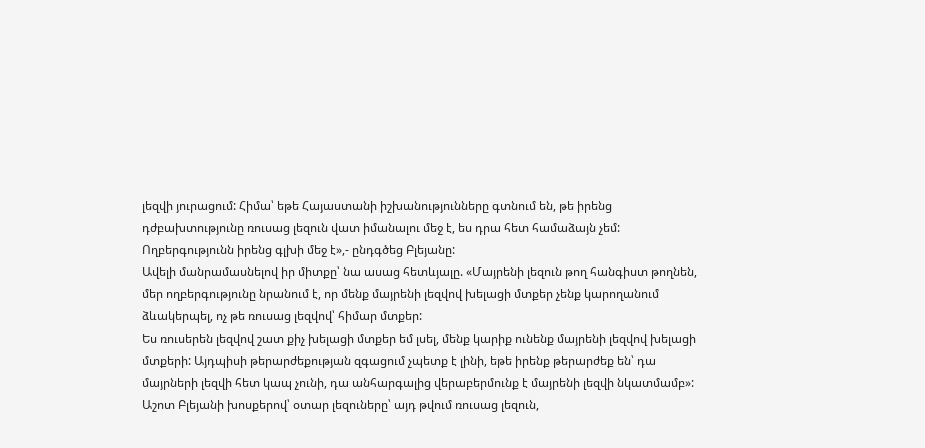լեզվի յուրացում: Հիմա՝ եթե Հայաստանի իշխանությունները գտնում են, թե իրենց դժբախտությունը ռուսաց լեզուն վատ իմանալու մեջ է, ես դրա հետ համաձայն չեմ: Ողբերգությունն իրենց գլխի մեջ է»,- ընդգծեց Բլեյանը:
Ավելի մանրամասնելով իր միտքը՝ նա ասաց հետևյալը. «Մայրենի լեզուն թող հանգիստ թողնեն, մեր ողբերգությունը նրանում է, որ մենք մայրենի լեզվով խելացի մտքեր չենք կարողանում ձևակերպել, ոչ թե ռուսաց լեզվով՝ հիմար մտքեր:
Ես ռուսերեն լեզվով շատ քիչ խելացի մտքեր եմ լսել, մենք կարիք ունենք մայրենի լեզվով խելացի մտքերի: Այդպիսի թերարժեքության զգացում չպետք է լինի, եթե իրենք թերարժեք են՝ դա մայրների լեզվի հետ կապ չունի, դա անհարգալից վերաբերմունք է մայրենի լեզվի նկատմամբ»:
Աշոտ Բլեյանի խոսքերով՝ օտար լեզուները՝ այդ թվում ռուսաց լեզուն,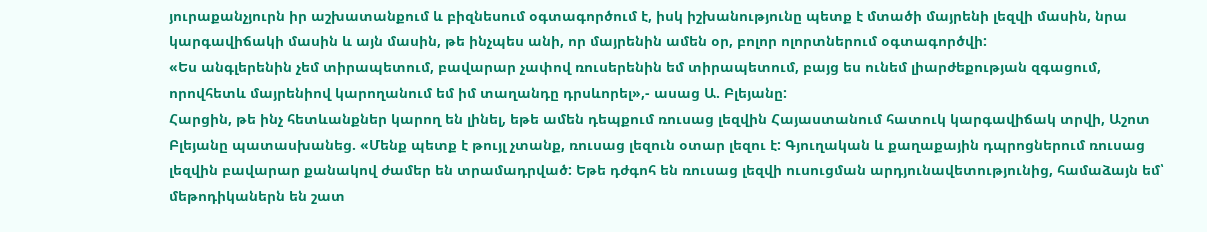յուրաքանչյուրն իր աշխատանքում և բիզնեսում օգտագործում է, իսկ իշխանությունը պետք է մտածի մայրենի լեզվի մասին, նրա կարգավիճակի մասին և այն մասին, թե ինչպես անի, որ մայրենին ամեն օր, բոլոր ոլորտներում օգտագործվի:
«Ես անգլերենին չեմ տիրապետում, բավարար չափով ռուսերենին եմ տիրապետում, բայց ես ունեմ լիարժեքության զգացում, որովհետև մայրենիով կարողանում եմ իմ տաղանդը դրսևորել»,- ասաց Ա. Բլեյանը:
Հարցին, թե ինչ հետևանքներ կարող են լինել, եթե ամեն դեպքում ռուսաց լեզվին Հայաստանում հատուկ կարգավիճակ տրվի, Աշոտ Բլեյանը պատասխանեց. «Մենք պետք է թույլ չտանք, ռուսաց լեզուն օտար լեզու է: Գյուղական և քաղաքային դպրոցներում ռուսաց լեզվին բավարար քանակով ժամեր են տրամադրված: Եթե դժգոհ են ռուսաց լեզվի ուսուցման արդյունավետությունից, համաձայն եմ՝ մեթոդիկաներն են շատ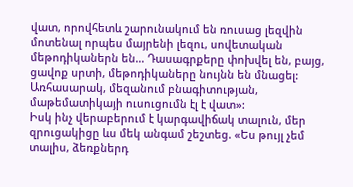վատ, որովհետև շարունակում են ռուսաց լեզվին մոտենալ որպես մայրենի լեզու, սովետական մեթոդիկաներն են… Դասագրքերը փոխվել են, բայց, ցավոք սրտի, մեթոդիկաները նույնն են մնացել: Առհասարակ, մեզանում բնագիտության, մաթեմատիկայի ուսուցումն էլ է վատ»:
Իսկ ինչ վերաբերում է կարգավիճակ տալուն, մեր զրուցակիցը ևս մեկ անգամ շեշտեց. «Ես թույլ չեմ տալիս, ձեռքներդ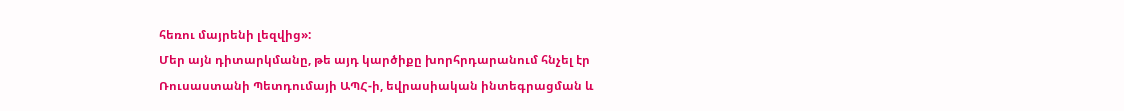հեռու մայրենի լեզվից»:
Մեր այն դիտարկմանը, թե այդ կարծիքը խորհրդարանում հնչել էր Ռուսաստանի Պետդումայի ԱՊՀ-ի, եվրասիական ինտեգրացման և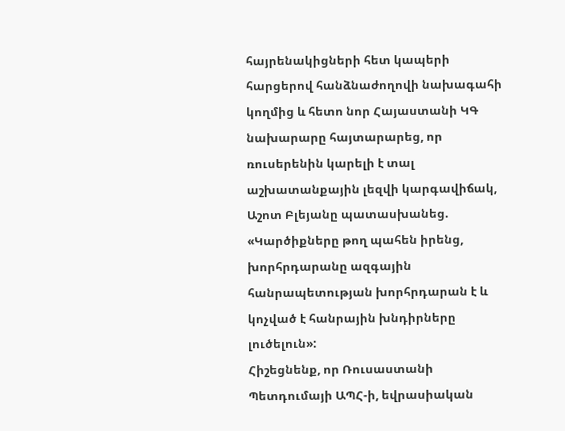հայրենակիցների հետ կապերի հարցերով հանձնաժողովի նախագահի կողմից և հետո նոր Հայաստանի ԿԳ նախարարը հայտարարեց, որ ռուսերենին կարելի է տալ աշխատանքային լեզվի կարգավիճակ, Աշոտ Բլեյանը պատասխանեց. «Կարծիքները թող պահեն իրենց, խորհրդարանը ազգային հանրապետության խորհրդարան է և կոչված է հանրային խնդիրները լուծելուն»:
Հիշեցնենք, որ Ռուսաստանի Պետդումայի ԱՊՀ-ի, եվրասիական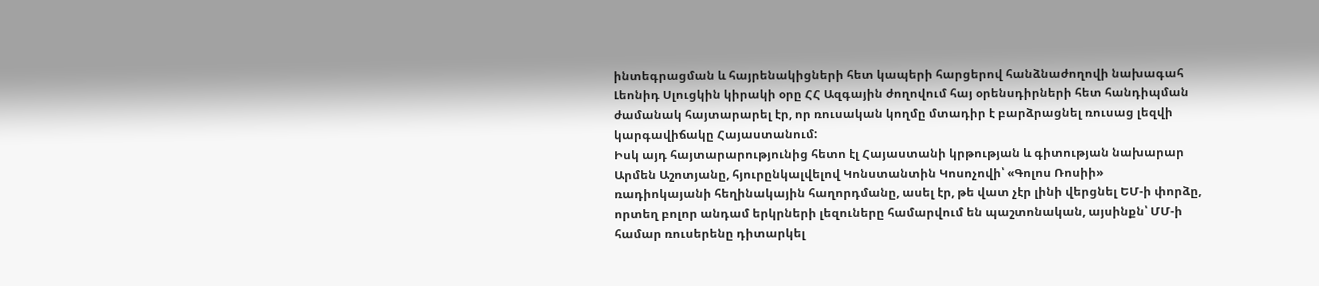ինտեգրացման և հայրենակիցների հետ կապերի հարցերով հանձնաժողովի նախագահ Լեոնիդ Սլուցկին կիրակի օրը ՀՀ Ազգային ժողովում հայ օրենսդիրների հետ հանդիպման ժամանակ հայտարարել էր, որ ռուսական կողմը մտադիր է բարձրացնել ռուսաց լեզվի կարգավիճակը Հայաստանում:
Իսկ այդ հայտարարությունից հետո էլ Հայաստանի կրթության և գիտության նախարար Արմեն Աշոտյանը, հյուրընկալվելով Կոնստանտին Կոսոչովի՝ «Գոլոս Ռոսիի» ռադիոկայանի հեղինակային հաղորդմանը, ասել էր, թե վատ չէր լինի վերցնել ԵՄ-ի փորձը, որտեղ բոլոր անդամ երկրների լեզուները համարվում են պաշտոնական, այսինքն՝ ՄՄ-ի համար ռուսերենը դիտարկել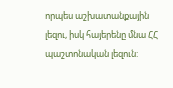որպես աշխատանքային լեզու, իսկ հայերենը մնա ՀՀ պաշտոնական լեզուն: